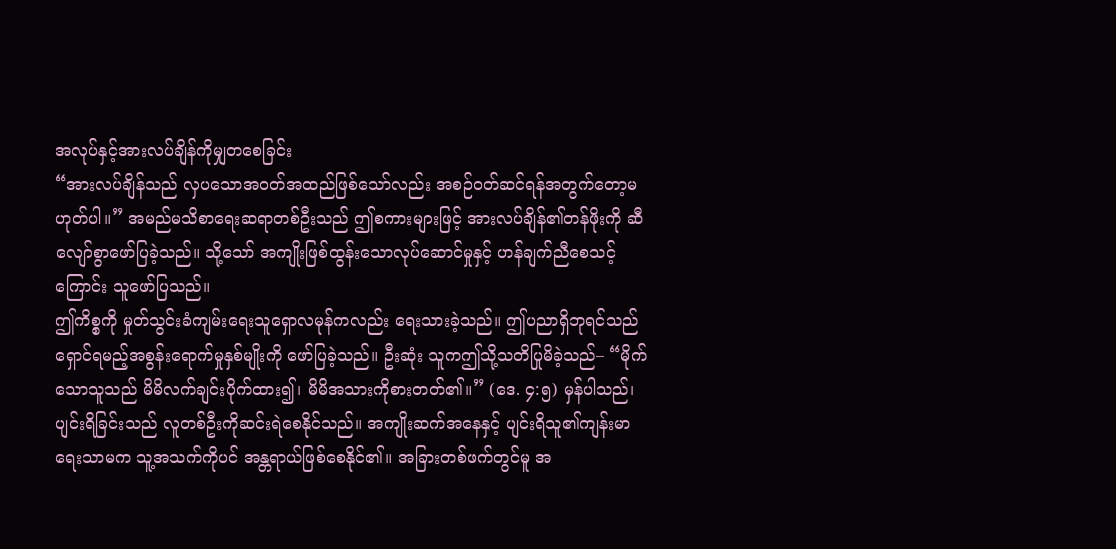အလုပ်နှင့်အားလပ်ချိန်ကိုမျှတစေခြင်း
“အားလပ်ချိန်သည် လှပသောအဝတ်အထည်ဖြစ်သော်လည်း အစဉ်ဝတ်ဆင်ရန်အတွက်တော့မဟုတ်ပါ။” အမည်မသိစာရေးဆရာတစ်ဦးသည် ဤစကားများဖြင့် အားလပ်ချိန်၏တန်ဖိုးကို ဆီလျော်စွာဖော်ပြခဲ့သည်။ သို့သော် အကျိုးဖြစ်ထွန်းသောလုပ်ဆောင်မှုနှင့် ဟန်ချက်ညီစေသင့်ကြောင်း သူဖော်ပြသည်။
ဤကိစ္စကို မှုတ်သွင်းခံကျမ်းရေးသူရှောလမုန်ကလည်း ရေးသားခဲ့သည်။ ဤပညာရှိဘုရင်သည် ရှောင်ရမည့်အစွန်းရောက်မှုနှစ်မျိုးကို ဖော်ပြခဲ့သည်။ ဦးဆုံး သူကဤသို့သတိပြုမိခဲ့သည်– “မိုက်သောသူသည် မိမိလက်ချင်းပိုက်ထား၍၊ မိမိအသားကိုစားတတ်၏။” (ဒေ. ၄:၅) မှန်ပါသည်၊ ပျင်းရိခြင်းသည် လူတစ်ဦးကိုဆင်းရဲစေနိုင်သည်။ အကျိုးဆက်အနေနှင့် ပျင်းရိသူ၏ကျန်းမာရေးသာမက သူ့အသက်ကိုပင် အန္တရာယ်ဖြစ်စေနိုင်၏။ အခြားတစ်ဖက်တွင်မူ အ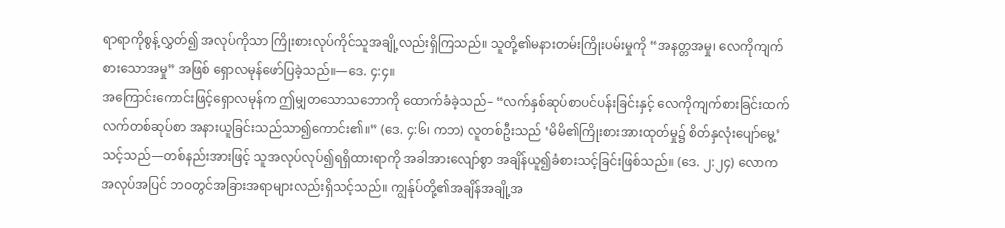ရာရာကိုစွန့်လွှတ်၍ အလုပ်ကိုသာ ကြိုးစားလုပ်ကိုင်သူအချို့လည်းရှိကြသည်။ သူတို့၏မနားတမ်းကြိုးပမ်းမှုကို “အနတ္တအမှု၊ လေကိုကျက်စားသောအမှု” အဖြစ် ရှောလမုန်ဖော်ပြခဲ့သည်။—ဒေ. ၄:၄။
အကြောင်းကောင်းဖြင့်ရှောလမုန်က ဤမျှတသောသဘောကို ထောက်ခံခဲ့သည်– “လက်နှစ်ဆုပ်စာပင်ပန်းခြင်းနှင့် လေကိုကျက်စားခြင်းထက် လက်တစ်ဆုပ်စာ အနားယူခြင်းသည်သာ၍ကောင်း၏။” (ဒေ. ၄:၆၊ ကဘ) လူတစ်ဦးသည် ‘မိမိ၏ကြိုးစားအားထုတ်မှု၌ စိတ်နှလုံးပျော်မွေ့’ သင့်သည်—တစ်နည်းအားဖြင့် သူအလုပ်လုပ်၍ရရှိထားရာကို အခါအားလျော်စွာ အချိန်ယူ၍ခံစားသင့်ခြင်းဖြစ်သည်။ (ဒေ. ၂:၂၄) လောကအလုပ်အပြင် ဘဝတွင်အခြားအရာများလည်းရှိသင့်သည်။ ကျွန်ုပ်တို့၏အချိန်အချို့အ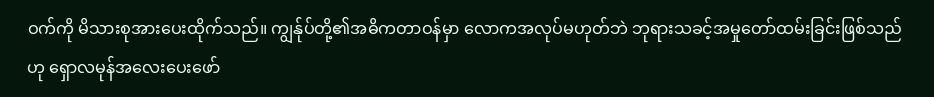ဝက်ကို မိသားစုအားပေးထိုက်သည်။ ကျွန်ုပ်တို့၏အဓိကတာဝန်မှာ လောကအလုပ်မဟုတ်ဘဲ ဘုရားသခင့်အမှုတော်ထမ်းခြင်းဖြစ်သည်ဟု ရှောလမုန်အလေးပေးဖော်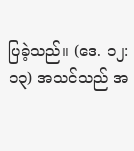ပြခဲ့သည်။ (ဒေ. ၁၂:၁၃) အသင်သည် အ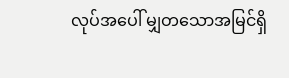လုပ်အပေါ် မျှတသောအမြင်ရှိ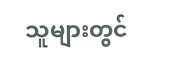သူများတွင်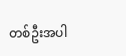တစ်ဦးအပါ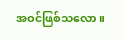အဝင်ဖြစ်သလော။